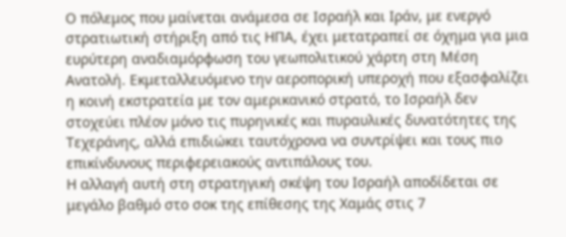Ο πόλεμος που μαίνεται ανάμεσα σε Ισραήλ και Ιράν, με ενεργό στρατιωτική στήριξη από τις ΗΠΑ, έχει μετατραπεί σε όχημα για μια ευρύτερη αναδιαμόρφωση του γεωπολιτικού χάρτη στη Μέση Ανατολή. Εκμεταλλευόμενο την αεροπορική υπεροχή που εξασφαλίζει η κοινή εκστρατεία με τον αμερικανικό στρατό, το Ισραήλ δεν στοχεύει πλέον μόνο τις πυρηνικές και πυραυλικές δυνατότητες της Τεχεράνης, αλλά επιδιώκει ταυτόχρονα να συντρίψει και τους πιο επικίνδυνους περιφερειακούς αντιπάλους του.
Η αλλαγή αυτή στη στρατηγική σκέψη του Ισραήλ αποδίδεται σε μεγάλο βαθμό στο σοκ της επίθεσης της Χαμάς στις 7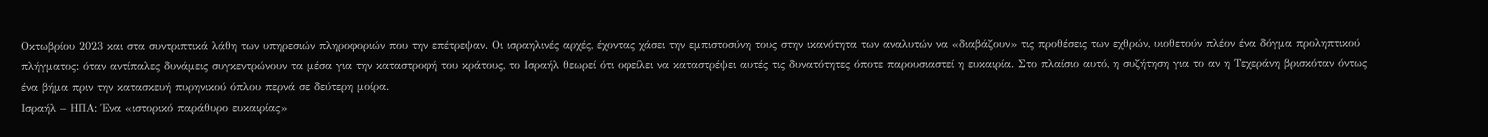Οκτωβρίου 2023 και στα συντριπτικά λάθη των υπηρεσιών πληροφοριών που την επέτρεψαν. Οι ισραηλινές αρχές, έχοντας χάσει την εμπιστοσύνη τους στην ικανότητα των αναλυτών να «διαβάζουν» τις προθέσεις των εχθρών, υιοθετούν πλέον ένα δόγμα προληπτικού πλήγματος: όταν αντίπαλες δυνάμεις συγκεντρώνουν τα μέσα για την καταστροφή του κράτους, το Ισραήλ θεωρεί ότι οφείλει να καταστρέψει αυτές τις δυνατότητες όποτε παρουσιαστεί η ευκαιρία. Στο πλαίσιο αυτό, η συζήτηση για το αν η Τεχεράνη βρισκόταν όντως ένα βήμα πριν την κατασκευή πυρηνικού όπλου περνά σε δεύτερη μοίρα.
Ισραήλ – ΗΠΑ: Ένα «ιστορικό παράθυρο ευκαιρίας»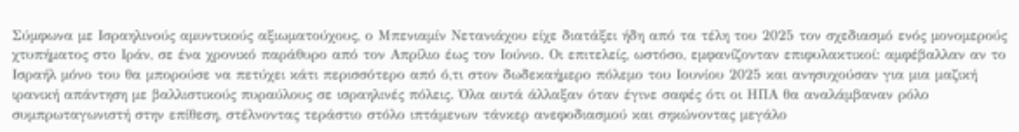Σύμφωνα με Ισραηλινούς αμυντικούς αξιωματούχους, ο Μπενιαμίν Νετανιάχου είχε διατάξει ήδη από τα τέλη του 2025 τον σχεδιασμό ενός μονομερούς χτυπήματος στο Ιράν, σε ένα χρονικό παράθυρο από τον Απρίλιο έως τον Ιούνιο. Οι επιτελείς, ωστόσο, εμφανίζονταν επιφυλακτικοί: αμφέβαλλαν αν το Ισραήλ μόνο του θα μπορούσε να πετύχει κάτι περισσότερο από ό,τι στον δωδεκαήμερο πόλεμο του Ιουνίου 2025 και ανησυχούσαν για μια μαζική ιρανική απάντηση με βαλλιστικούς πυραύλους σε ισραηλινές πόλεις. Όλα αυτά άλλαξαν όταν έγινε σαφές ότι οι ΗΠΑ θα αναλάμβαναν ρόλο συμπρωταγωνιστή στην επίθεση, στέλνοντας τεράστιο στόλο ιπτάμενων τάνκερ ανεφοδιασμού και σηκώνοντας μεγάλο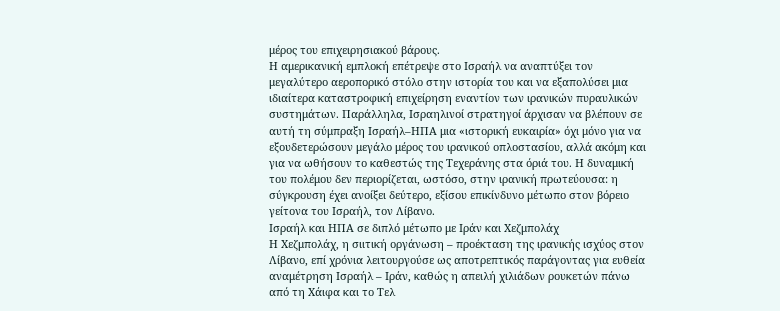μέρος του επιχειρησιακού βάρους.
Η αμερικανική εμπλοκή επέτρεψε στο Ισραήλ να αναπτύξει τον μεγαλύτερο αεροπορικό στόλο στην ιστορία του και να εξαπολύσει μια ιδιαίτερα καταστροφική επιχείρηση εναντίον των ιρανικών πυραυλικών συστημάτων. Παράλληλα, Ισραηλινοί στρατηγοί άρχισαν να βλέπουν σε αυτή τη σύμπραξη Ισραήλ–ΗΠΑ μια «ιστορική ευκαιρία» όχι μόνο για να εξουδετερώσουν μεγάλο μέρος του ιρανικού οπλοστασίου, αλλά ακόμη και για να ωθήσουν το καθεστώς της Τεχεράνης στα όριά του. Η δυναμική του πολέμου δεν περιορίζεται, ωστόσο, στην ιρανική πρωτεύουσα: η σύγκρουση έχει ανοίξει δεύτερο, εξίσου επικίνδυνο μέτωπο στον βόρειο γείτονα του Ισραήλ, τον Λίβανο.
Ισραήλ και ΗΠΑ σε διπλό μέτωπο με Ιράν και Χεζμπολάχ
Η Χεζμπολάχ, η σιιτική οργάνωση – προέκταση της ιρανικής ισχύος στον Λίβανο, επί χρόνια λειτουργούσε ως αποτρεπτικός παράγοντας για ευθεία αναμέτρηση Ισραήλ – Ιράν, καθώς η απειλή χιλιάδων ρουκετών πάνω από τη Χάιφα και το Τελ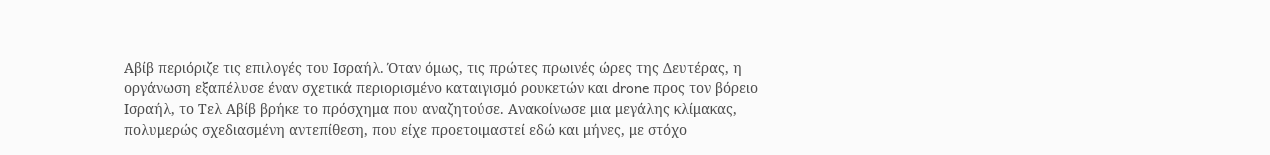Αβίβ περιόριζε τις επιλογές του Ισραήλ. Όταν όμως, τις πρώτες πρωινές ώρες της Δευτέρας, η οργάνωση εξαπέλυσε έναν σχετικά περιορισμένο καταιγισμό ρουκετών και drone προς τον βόρειο Ισραήλ, το Τελ Αβίβ βρήκε το πρόσχημα που αναζητούσε. Ανακοίνωσε μια μεγάλης κλίμακας, πολυμερώς σχεδιασμένη αντεπίθεση, που είχε προετοιμαστεί εδώ και μήνες, με στόχο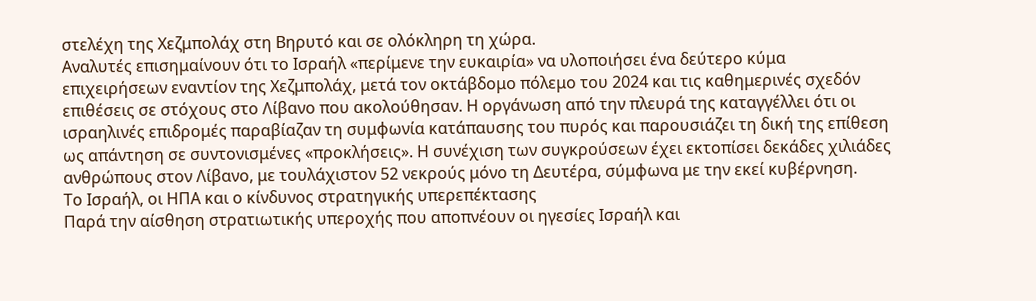στελέχη της Χεζμπολάχ στη Βηρυτό και σε ολόκληρη τη χώρα.
Αναλυτές επισημαίνουν ότι το Ισραήλ «περίμενε την ευκαιρία» να υλοποιήσει ένα δεύτερο κύμα επιχειρήσεων εναντίον της Χεζμπολάχ, μετά τον οκτάβδομο πόλεμο του 2024 και τις καθημερινές σχεδόν επιθέσεις σε στόχους στο Λίβανο που ακολούθησαν. Η οργάνωση από την πλευρά της καταγγέλλει ότι οι ισραηλινές επιδρομές παραβίαζαν τη συμφωνία κατάπαυσης του πυρός και παρουσιάζει τη δική της επίθεση ως απάντηση σε συντονισμένες «προκλήσεις». Η συνέχιση των συγκρούσεων έχει εκτοπίσει δεκάδες χιλιάδες ανθρώπους στον Λίβανο, με τουλάχιστον 52 νεκρούς μόνο τη Δευτέρα, σύμφωνα με την εκεί κυβέρνηση.
Το Ισραήλ, οι ΗΠΑ και ο κίνδυνος στρατηγικής υπερεπέκτασης
Παρά την αίσθηση στρατιωτικής υπεροχής που αποπνέουν οι ηγεσίες Ισραήλ και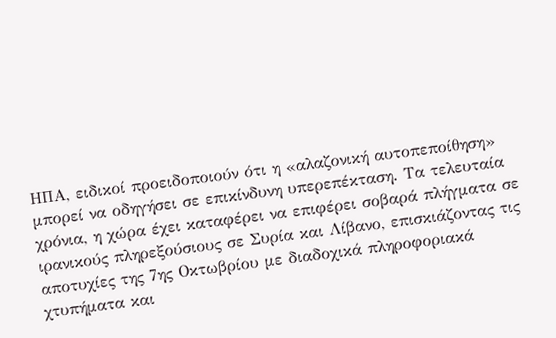ΗΠΑ, ειδικοί προειδοποιούν ότι η «αλαζονική αυτοπεποίθηση» μπορεί να οδηγήσει σε επικίνδυνη υπερεπέκταση. Τα τελευταία χρόνια, η χώρα έχει καταφέρει να επιφέρει σοβαρά πλήγματα σε ιρανικούς πληρεξούσιους σε Συρία και Λίβανο, επισκιάζοντας τις αποτυχίες της 7ης Οκτωβρίου με διαδοχικά πληροφοριακά χτυπήματα και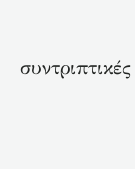συντριπτικές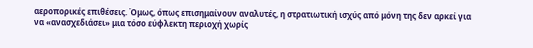αεροπορικές επιθέσεις. Όμως, όπως επισημαίνουν αναλυτές, η στρατιωτική ισχύς από μόνη της δεν αρκεί για να «ανασχεδιάσει» μια τόσο εύφλεκτη περιοχή χωρίς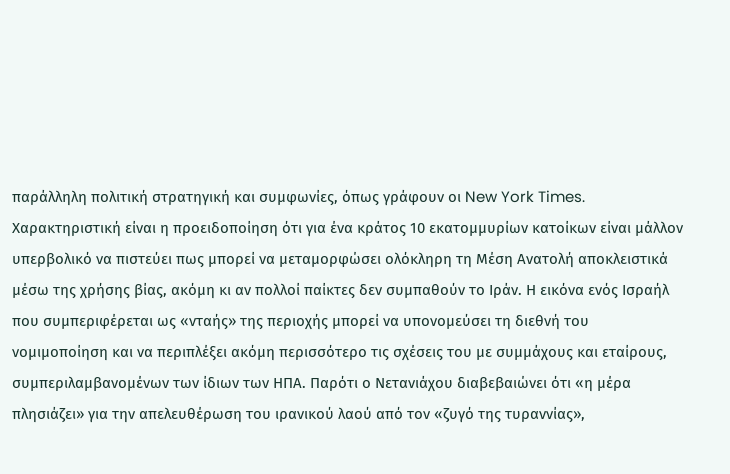παράλληλη πολιτική στρατηγική και συμφωνίες, όπως γράφουν οι New York Times.
Χαρακτηριστική είναι η προειδοποίηση ότι για ένα κράτος 10 εκατομμυρίων κατοίκων είναι μάλλον υπερβολικό να πιστεύει πως μπορεί να μεταμορφώσει ολόκληρη τη Μέση Ανατολή αποκλειστικά μέσω της χρήσης βίας, ακόμη κι αν πολλοί παίκτες δεν συμπαθούν το Ιράν. Η εικόνα ενός Ισραήλ που συμπεριφέρεται ως «νταής» της περιοχής μπορεί να υπονομεύσει τη διεθνή του νομιμοποίηση και να περιπλέξει ακόμη περισσότερο τις σχέσεις του με συμμάχους και εταίρους, συμπεριλαμβανομένων των ίδιων των ΗΠΑ. Παρότι ο Νετανιάχου διαβεβαιώνει ότι «η μέρα πλησιάζει» για την απελευθέρωση του ιρανικού λαού από τον «ζυγό της τυραννίας»,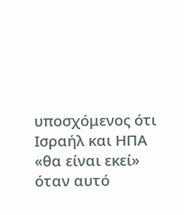υποσχόμενος ότι Ισραήλ και ΗΠΑ «θα είναι εκεί» όταν αυτό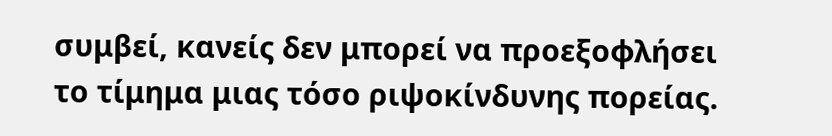συμβεί, κανείς δεν μπορεί να προεξοφλήσει το τίμημα μιας τόσο ριψοκίνδυνης πορείας.